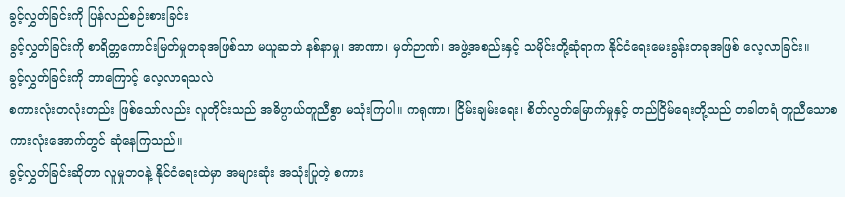ခွင့်လွှတ်ခြင်းကို ပြန်လည်စဉ်းစားခြင်း
ခွင့်လွှတ်ခြင်းကို စာရိတ္တကောင်းမြတ်မှုတခုအဖြစ်သာ မယူဆဘဲ နစ်နာမှု၊ အာဏာ၊ မှတ်ဉာဏ်၊ အဖွဲ့အစည်းနှင့် သမိုင်းတို့ဆုံရာက နိုင်ငံရေးမေးခွန်းတခုအဖြစ် လေ့လာခြင်း။
ခွင့်လွှတ်ခြင်းကို ဘာကြောင့် လေ့လာရသလဲ
စကားလုံးတလုံးတည်း ဖြစ်သော်လည်း လူတိုင်းသည် အဓိပ္ပာယ်တူညီစွာ မသုံးကြပါ။ ကရုဏာ၊ ငြိမ်းချမ်းရေး၊ စိတ်လွတ်မြောက်မှုနှင့် တည်ငြိမ်ရေးတို့သည် တခါတရံ တူညီသောစကားလုံးအောက်တွင် ဆုံနေကြသည်။
ခွင့်လွှတ်ခြင်းဆိုတာ လူမှုဘဝနဲ့ နိုင်ငံရေးထဲမှာ အများဆုံး အသုံးပြုတဲ့ စကား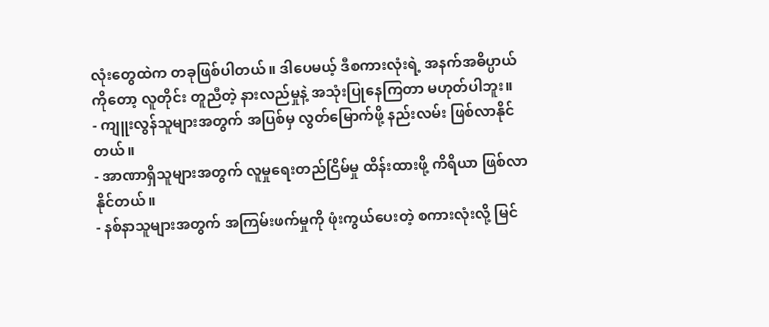လုံးတွေထဲက တခုဖြစ်ပါတယ်။ ဒါပေမယ့် ဒီစကားလုံးရဲ့ အနက်အဓိပ္ပာယ်ကိုတော့ လူတိုင်း တူညီတဲ့ နားလည်မှုနဲ့ အသုံးပြုနေကြတာ မဟုတ်ပါဘူး။
- ကျူးလွန်သူများအတွက် အပြစ်မှ လွတ်မြောက်ဖို့ နည်းလမ်း ဖြစ်လာနိုင်တယ်။
- အာဏာရှိသူများအတွက် လူမှုရေးတည်ငြိမ်မှု ထိန်းထားဖို့ ကိရိယာ ဖြစ်လာနိုင်တယ်။
- နစ်နာသူများအတွက် အကြမ်းဖက်မှုကို ဖုံးကွယ်ပေးတဲ့ စကားလုံးလို့ မြင်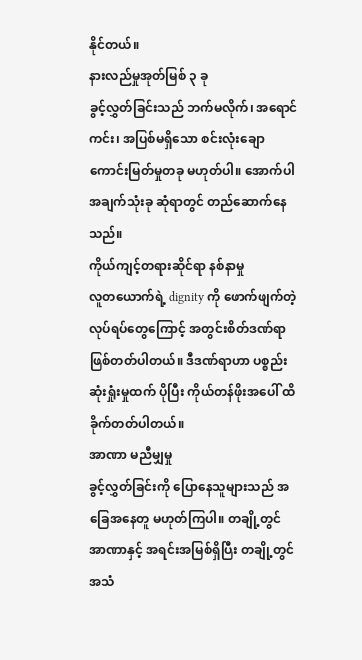နိုင်တယ်။
နားလည်မှုအုတ်မြစ် ၃ ခု
ခွင့်လွှတ်ခြင်းသည် ဘက်မလိုက်၊ အရောင်ကင်း၊ အပြစ်မရှိသော စင်းလုံးချောကောင်းမြတ်မှုတခု မဟုတ်ပါ။ အောက်ပါအချက်သုံးခု ဆုံရာတွင် တည်ဆောက်နေသည်။
ကိုယ်ကျင့်တရားဆိုင်ရာ နစ်နာမှု
လူတယောက်ရဲ့ dignity ကို ဖောက်ဖျက်တဲ့ လုပ်ရပ်တွေကြောင့် အတွင်းစိတ်ဒဏ်ရာ ဖြစ်တတ်ပါတယ်။ ဒီဒဏ်ရာဟာ ပစ္စည်းဆုံးရှုံးမှုထက် ပိုပြီး ကိုယ်တန်ဖိုးအပေါ် ထိခိုက်တတ်ပါတယ်။
အာဏာ မညီမျှမှု
ခွင့်လွှတ်ခြင်းကို ပြောနေသူများသည် အခြေအနေတူ မဟုတ်ကြပါ။ တချို့တွင် အာဏာနှင့် အရင်းအမြစ်ရှိပြီး တချို့တွင် အသံ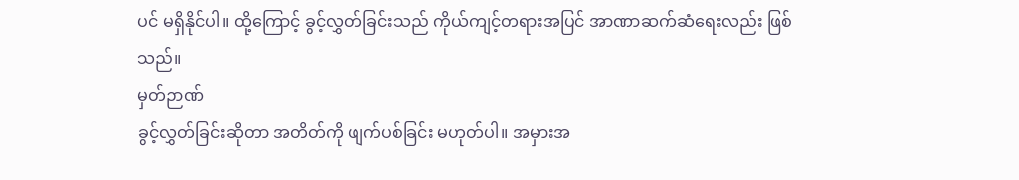ပင် မရှိနိုင်ပါ။ ထို့ကြောင့် ခွင့်လွှတ်ခြင်းသည် ကိုယ်ကျင့်တရားအပြင် အာဏာဆက်ဆံရေးလည်း ဖြစ်သည်။
မှတ်ဉာဏ်
ခွင့်လွှတ်ခြင်းဆိုတာ အတိတ်ကို ဖျက်ပစ်ခြင်း မဟုတ်ပါ။ အမှားအ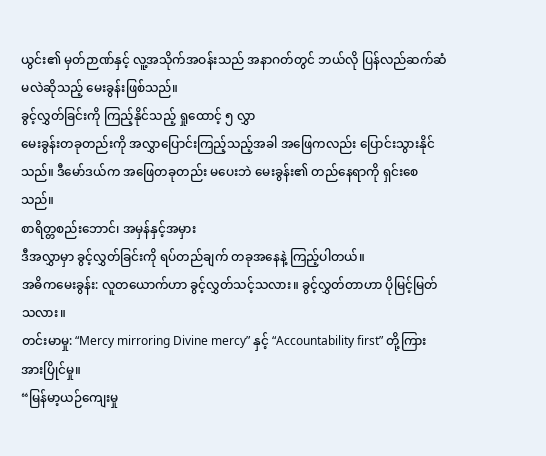ယွင်း၏ မှတ်ဉာဏ်နှင့် လူ့အသိုက်အဝန်းသည် အနာဂတ်တွင် ဘယ်လို ပြန်လည်ဆက်ဆံမလဲဆိုသည့် မေးခွန်းဖြစ်သည်။
ခွင့်လွှတ်ခြင်းကို ကြည့်နိုင်သည့် ရှုထောင့် ၅ လွှာ
မေးခွန်းတခုတည်းကို အလွှာပြောင်းကြည့်သည့်အခါ အဖြေကလည်း ပြောင်းသွားနိုင်သည်။ ဒီမော်ဒယ်က အဖြေတခုတည်း မပေးဘဲ မေးခွန်း၏ တည်နေရာကို ရှင်းစေသည်။
စာရိတ္တစည်းဘောင်၊ အမှန်နှင့်အမှား
ဒီအလွှာမှာ ခွင့်လွှတ်ခြင်းကို ရပ်တည်ချက် တခုအနေနဲ့ ကြည့်ပါတယ်။
အဓိကမေးခွန်း: လူတယောက်ဟာ ခွင့်လွှတ်သင့်သလား။ ခွင့်လွှတ်တာဟာ ပိုမြင့်မြတ်သလား။
တင်းမာမှု: “Mercy mirroring Divine mercy” နှင့် “Accountability first” တို့ကြား အားပြိုင်မှု။
“မြန်မာ့ယဉ်ကျေးမှု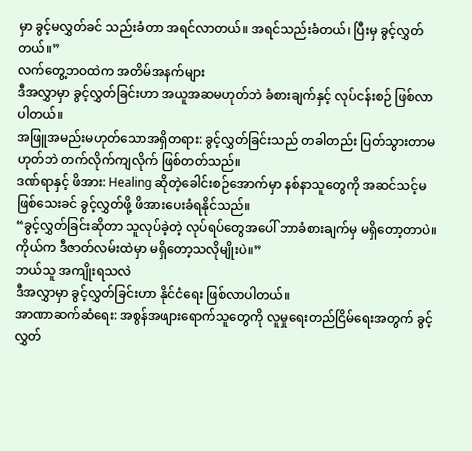မှာ ခွင့်မလွှတ်ခင် သည်းခံတာ အရင်လာတယ်။ အရင်သည်းခံတယ်၊ ပြီးမှ ခွင့်လွှတ်တယ်။”
လက်တွေ့ဘဝထဲက အတိမ်အနက်များ
ဒီအလွှာမှာ ခွင့်လွှတ်ခြင်းဟာ အယူအဆမဟုတ်ဘဲ ခံစားချက်နှင့် လုပ်ငန်းစဉ် ဖြစ်လာပါတယ်။
အဖြူအမည်းမဟုတ်သောအရှိတရား: ခွင့်လွှတ်ခြင်းသည် တခါတည်း ပြတ်သွားတာမဟုတ်ဘဲ တက်လိုက်ကျလိုက် ဖြစ်တတ်သည်။
ဒဏ်ရာနှင့် ဖိအား: Healing ဆိုတဲ့ခေါင်းစဉ်အောက်မှာ နစ်နာသူတွေကို အဆင်သင့်မဖြစ်သေးခင် ခွင့်လွှတ်ဖို့ ဖိအားပေးခံရနိုင်သည်။
“ခွင့်လွှတ်ခြင်းဆိုတာ သူလုပ်ခဲ့တဲ့ လုပ်ရပ်တွေအပေါ် ဘာခံစားချက်မှ မရှိတော့တာပဲ။ ကိုယ်က ဒီဇာတ်လမ်းထဲမှာ မရှိတော့သလိုမျိုးပဲ။”
ဘယ်သူ အကျိုးရသလဲ
ဒီအလွှာမှာ ခွင့်လွှတ်ခြင်းဟာ နိုင်ငံရေး ဖြစ်လာပါတယ်။
အာဏာဆက်ဆံရေး: အစွန်အဖျားရောက်သူတွေကို လူမှုရေးတည်ငြိမ်ရေးအတွက် ခွင့်လွှတ်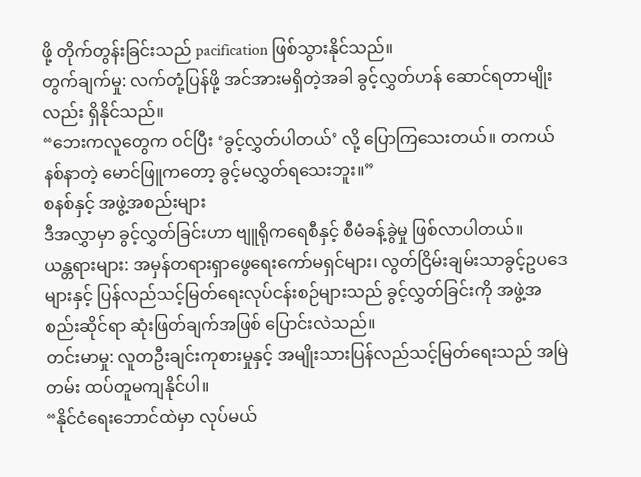ဖို့ တိုက်တွန်းခြင်းသည် pacification ဖြစ်သွားနိုင်သည်။
တွက်ချက်မှု: လက်တုံ့ပြန်ဖို့ အင်အားမရှိတဲ့အခါ ခွင့်လွှတ်ဟန် ဆောင်ရတာမျိုးလည်း ရှိနိုင်သည်။
“ဘေးကလူတွေက ဝင်ပြီး ‘ခွင့်လွှတ်ပါတယ်’ လို့ ပြောကြသေးတယ်။ တကယ်နစ်နာတဲ့ မောင်ဖြူကတော့ ခွင့်မလွှတ်ရသေးဘူး။”
စနစ်နှင့် အဖွဲ့အစည်းများ
ဒီအလွှာမှာ ခွင့်လွှတ်ခြင်းဟာ ဗျူရိုကရေစီနှင့် စီမံခန့်ခွဲမှု ဖြစ်လာပါတယ်။
ယန္တရားများ: အမှန်တရားရှာဖွေရေးကော်မရှင်များ၊ လွတ်ငြိမ်းချမ်းသာခွင့်ဥပဒေများနှင့် ပြန်လည်သင့်မြတ်ရေးလုပ်ငန်းစဉ်များသည် ခွင့်လွှတ်ခြင်းကို အဖွဲ့အစည်းဆိုင်ရာ ဆုံးဖြတ်ချက်အဖြစ် ပြောင်းလဲသည်။
တင်းမာမှု: လူတဦးချင်းကုစားမှုနှင့် အမျိုးသားပြန်လည်သင့်မြတ်ရေးသည် အမြဲတမ်း ထပ်တူမကျနိုင်ပါ။
“နိုင်ငံရေးဘောင်ထဲမှာ လုပ်မယ်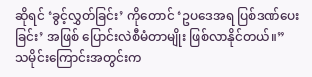ဆိုရင် ‘ခွင့်လွှတ်ခြင်း’ ကိုတောင် ‘ဥပဒေအရ ပြစ်ဒဏ်ပေးခြင်း’ အဖြစ် ပြောင်းလဲစီမံတာမျိုး ဖြစ်လာနိုင်တယ်။”
သမိုင်းကြောင်းအတွင်းက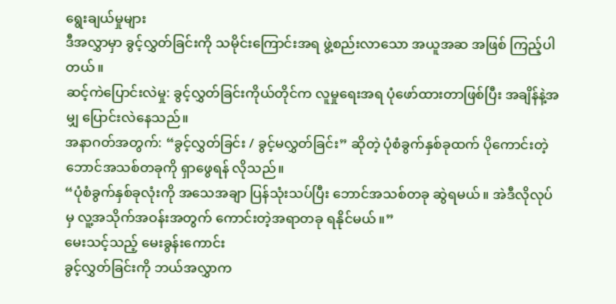ရွေးချယ်မှုများ
ဒီအလွှာမှာ ခွင့်လွှတ်ခြင်းကို သမိုင်းကြောင်းအရ ဖွဲ့စည်းလာသော အယူအဆ အဖြစ် ကြည့်ပါတယ်။
ဆင့်ကဲပြောင်းလဲမှု: ခွင့်လွှတ်ခြင်းကိုယ်တိုင်က လူမှုရေးအရ ပုံဖော်ထားတာဖြစ်ပြီး အချိန်နဲ့အမျှ ပြောင်းလဲနေသည်။
အနာဂတ်အတွက်: “ခွင့်လွှတ်ခြင်း / ခွင့်မလွှတ်ခြင်း” ဆိုတဲ့ ပုံစံခွက်နှစ်ခုထက် ပိုကောင်းတဲ့ ဘောင်အသစ်တခုကို ရှာဖွေရန် လိုသည်။
“ပုံစံခွက်နှစ်ခုလုံးကို အသေအချာ ပြန်သုံးသပ်ပြီး ဘောင်အသစ်တခု ဆွဲရမယ်။ အဲဒီလိုလုပ်မှ လူ့အသိုက်အဝန်းအတွက် ကောင်းတဲ့အရာတခု ရနိုင်မယ်။”
မေးသင့်သည့် မေးခွန်းကောင်း
ခွင့်လွှတ်ခြင်းကို ဘယ်အလွှာက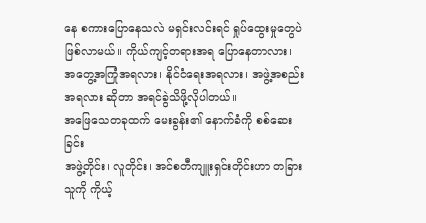နေ စကားပြောနေသလဲ မရှင်းလင်းရင် ရှုပ်ထွေးမှုတွေပဲ ဖြစ်လာမယ်။ ကိုယ်ကျင့်တရားအရ ပြောနေတာလား၊ အတွေ့အကြုံအရလား၊ နိုင်ငံရေးအရလား၊ အဖွဲ့အစည်းအရလား ဆိုတာ အရင်ခွဲသိဖို့လိုပါတယ်။
အဖြေသေတခုထက် မေးခွန်း၏ နောက်ခံကို စစ်ဆေးခြင်း
အဖွဲ့တိုင်း၊ လူတိုင်း၊ အင်စတီကျူးရှင်းတိုင်းဟာ တခြားသူကို ကိုယ့်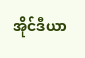အိုင်ဒီယာ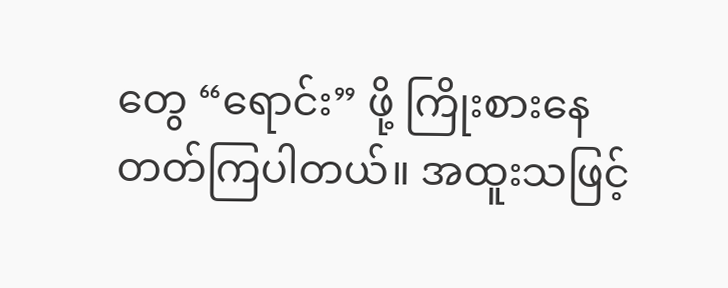တွေ “ရောင်း” ဖို့ ကြိုးစားနေတတ်ကြပါတယ်။ အထူးသဖြင့်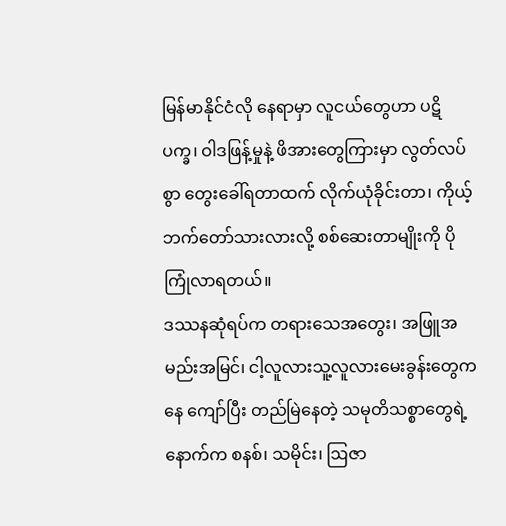မြန်မာနိုင်ငံလို နေရာမှာ လူငယ်တွေဟာ ပဋိပက္ခ၊ ဝါဒဖြန့်မှုနဲ့ ဖိအားတွေကြားမှာ လွတ်လပ်စွာ တွေးခေါ်ရတာထက် လိုက်ယုံခိုင်းတာ၊ ကိုယ့်ဘက်တော်သားလားလို့ စစ်ဆေးတာမျိုးကို ပိုကြုံလာရတယ်။
ဒဿနဆုံရပ်က တရားသေအတွေး၊ အဖြူအမည်းအမြင်၊ ငါ့လူလားသူ့လူလားမေးခွန်းတွေကနေ ကျော်ပြီး တည်မြဲနေတဲ့ သမုတိသစ္စာတွေရဲ့ နောက်က စနစ်၊ သမိုင်း၊ ဩဇာ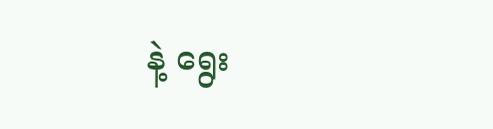နဲ့ ရွေး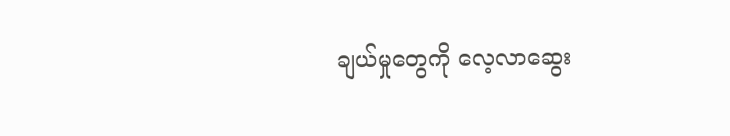ချယ်မှုတွေကို လေ့လာဆွေး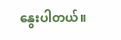နွေးပါတယ်။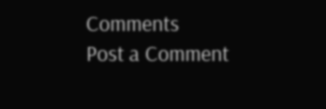Comments
Post a Comment